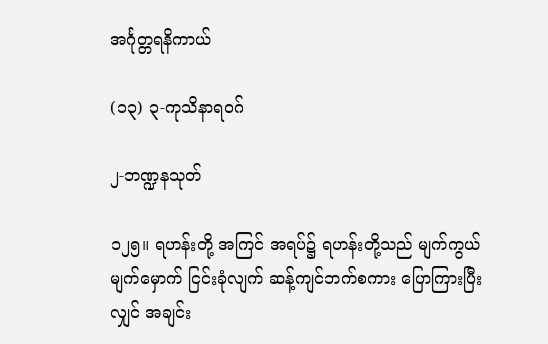အင်္ဂုတ္တရနိကာယ်

(၁၃) ၃-ကုသိနာရဝဂ်

၂-ဘဏ္ဍနသုတ်

၁၂၅။ ရဟန်းတို့ အကြင် အရပ်၌ ရဟန်းတို့သည် မျက်ကွယ် မျက်မှောက် ငြင်းခုံလျက် ဆန့်ကျင်ဘက်စကား ပြောကြားပြီးလျှင် အချင်း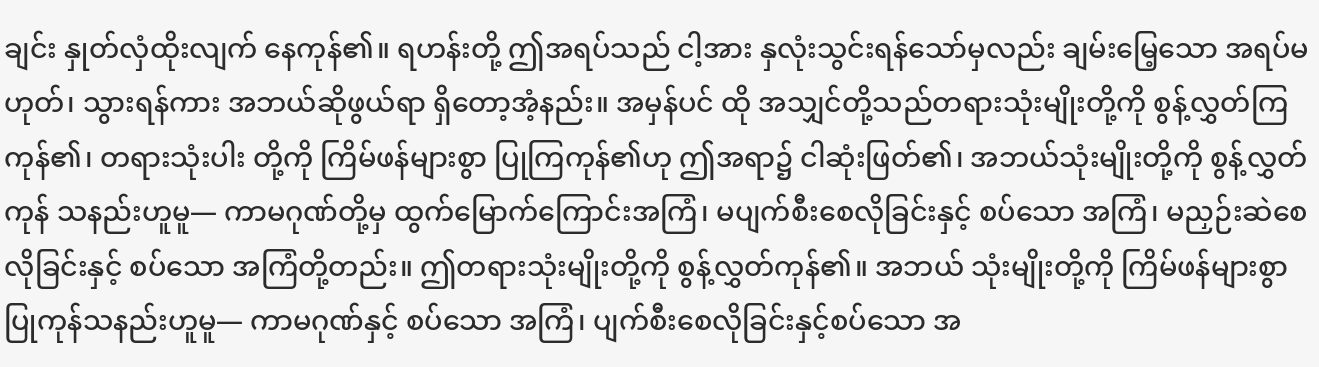ချင်း နှုတ်လှံထိုးလျက် နေကုန်၏။ ရဟန်းတို့ ဤအရပ်သည် ငါ့အား နှလုံးသွင်းရန်သော်မှလည်း ချမ်းမြေ့သော အရပ်မဟုတ်၊ သွားရန်ကား အဘယ်ဆိုဖွယ်ရာ ရှိတော့အံ့နည်း။ အမှန်ပင် ထို အသျှင်တို့သည်တရားသုံးမျိုးတို့ကို စွန့်လွှတ်ကြကုန်၏၊ တရားသုံးပါး တို့ကို ကြိမ်ဖန်များစွာ ပြုကြကုန်၏ဟု ဤအရာ၌ ငါဆုံးဖြတ်၏၊ အဘယ်သုံးမျိုးတို့ကို စွန့်လွှတ်ကုန် သနည်းဟူမူ— ကာမဂုဏ်တို့မှ ထွက်မြောက်ကြောင်းအကြံ၊ မပျက်စီးစေလိုခြင်းနှင့် စပ်သော အကြံ၊ မညှဉ်းဆဲစေလိုခြင်းနှင့် စပ်သော အကြံတို့တည်း။ ဤတရားသုံးမျိုးတို့ကို စွန့်လွှတ်ကုန်၏။ အဘယ် သုံးမျိုးတို့ကို ကြိမ်ဖန်များစွာ ပြုကုန်သနည်းဟူမူ— ကာမဂုဏ်နှင့် စပ်သော အကြံ၊ ပျက်စီးစေလိုခြင်းနှင့်စပ်သော အ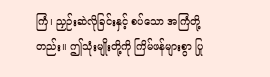ကြံ၊ ညှဉ်းဆဲလိုခြင်းနှင့် စပ်သော အကြံတို့တည်း။ ဤသုံးမျိုးတို့ကို ကြိမ်ဖန်များစွာ ပြု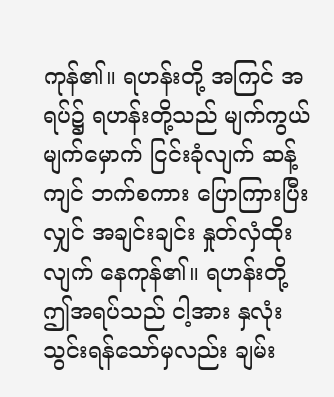ကုန်၏။ ရဟန်းတို့ အကြင် အရပ်၌ ရဟန်းတို့သည် မျက်ကွယ် မျက်မှောက် ငြင်းခုံလျက် ဆန့်ကျင် ဘက်စကား ပြောကြားပြီးလျှင် အချင်းချင်း နှုတ်လှံထိုးလျက် နေကုန်၏။ ရဟန်းတို့ ဤအရပ်သည် ငါ့အား နှလုံးသွင်းရန်သော်မှလည်း ချမ်း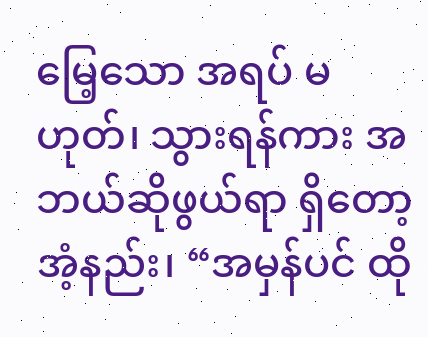မြေ့သော အရပ် မဟုတ်၊ သွားရန်ကား အဘယ်ဆိုဖွယ်ရာ ရှိတော့အံ့နည်း၊ “အမှန်ပင် ထို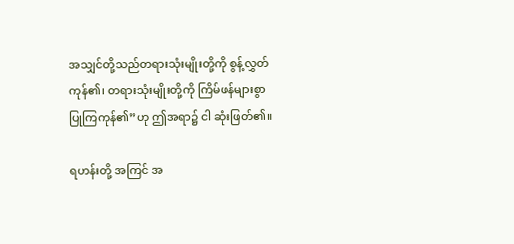အသျှင်တို့သည်တရားသုံးမျိုးတို့ကို စွန့်လွှတ်ကုန်၏၊ တရားသုံးမျိုးတို့ကို ကြိမ်ဖန်များစွာ ပြုကြကုန်၏”ဟု ဤအရာ၌ ငါ ဆုံးဖြတ်၏။

ရဟန်းတို့ အကြင် အ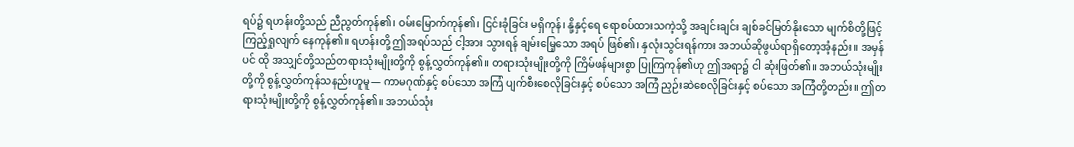ရပ်၌ ရဟန်းတို့သည် ညီညွတ်ကုန်၏၊ ဝမ်းမြောက်ကုန်၏၊ ငြင်းခုံခြင်း မရှိကုန်၊ နို့နှင့်ရေ ရောစပ်ထားသကဲ့သို့ အချင်းချင်း ချစ်ခင်မြတ်နိုးသော မျက်စိတို့ဖြင့် ကြည့်ရှုလျက် နေကုန်၏။ ရဟန်းတို့ ဤအရပ်သည် ငါ့အား သွားရန် ချမ်းမြေ့သော အရပ် ဖြစ်၏၊ နှလုံးသွင်းရန်ကား အဘယ်ဆိုဖွယ်ရာရှိတော့အံ့နည်း။ အမှန်ပင် ထို အသျှင်တို့သည်တရားသုံးမျိုးတို့ကို စွန့်လွှတ်ကုန်၏။ တရားသုံးမျိုးတို့ကို ကြိမ်ဖန်များစွာ ပြုကြကုန်၏ဟု ဤအရာ၌ ငါ ဆုံးဖြတ်၏။ အဘယ်သုံးမျိုးတို့ကို စွန့်လွှတ်ကုန်သနည်းဟူမူ— ကာမဂုဏ်နှင့် စပ်သော အကြံ ပျက်စီးစေလိုခြင်းနှင့် စပ်သော အကြံ ညှဉ်းဆဲစေလိုခြင်းနှင့် စပ်သော အကြံတို့တည်း။ ဤတရားသုံးမျိုးတို့ကို စွန့်လွှတ်ကုန်၏။ အဘယ်သုံး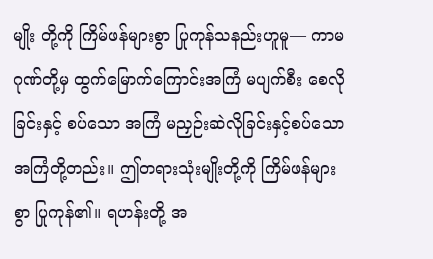မျိုး တို့ကို ကြိမ်ဖန်များစွာ ပြုကုန်သနည်းဟူမူ— ကာမဂုဏ်တို့မှ ထွက်မြောက်ကြောင်းအကြံ မပျက်စီး စေလိုခြင်းနှင့် စပ်သော အကြံ မညှဉ်းဆဲလိုခြင်းနှင့်စပ်သော အကြံတို့တည်း။ ဤတရားသုံးမျိုးတို့ကို ကြိမ်ဖန်များစွာ ပြုကုန်၏။ ရဟန်းတို့ အ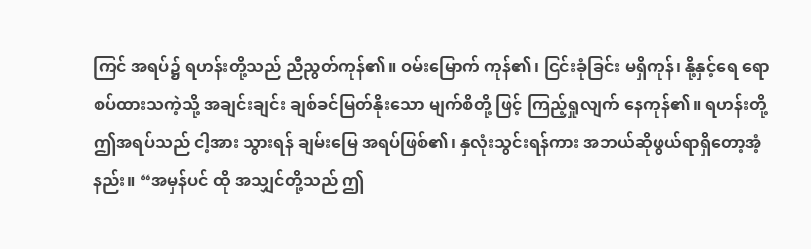ကြင် အရပ်၌ ရဟန်းတို့သည် ညီညွတ်ကုန်၏။ ဝမ်းမြောက် ကုန်၏၊ ငြင်းခုံခြင်း မရှိကုန်၊ နို့နှင့်ရေ ရောစပ်ထားသကဲ့သို့ အချင်းချင်း ချစ်ခင်မြတ်နိုးသော မျက်စိတို့ ဖြင့် ကြည့်ရှုလျက် နေကုန်၏။ ရဟန်းတို့ ဤအရပ်သည် ငါ့အား သွားရန် ချမ်းမြေ အရပ်ဖြစ်၏၊ နှလုံးသွင်းရန်ကား အဘယ်ဆိုဖွယ်ရာရှိတော့အံ့နည်း။ “အမှန်ပင် ထို အသျှင်တို့သည် ဤ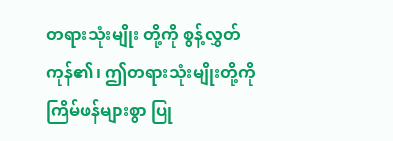တရားသုံးမျိုး တို့ကို စွန့်လွှတ်ကုန်၏၊ ဤတရားသုံးမျိုးတို့ကို ကြိမ်ဖန်များစွာ ပြု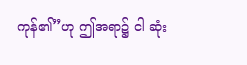ကုန်၏”ဟု ဤအရာ၌ ငါ ဆုံး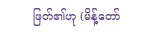ဖြတ်၏ဟု (မိန့်တော်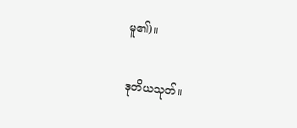မူ၏)။

ဒုတိယသုတ်။